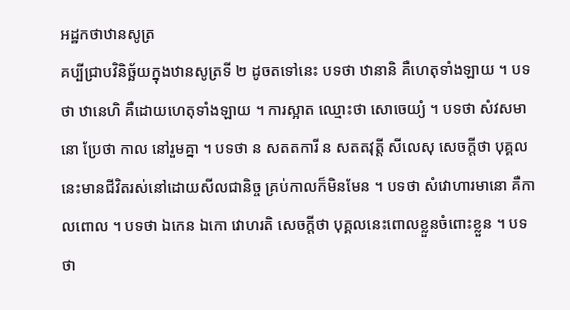អដ្ឋកថាឋានសូត្រ
គប្បីជ្រាបវិនិច្ឆ័យក្នុងឋានសូត្រទី ២ ដូចតទៅនេះ បទថា ឋានានិ គឺហេតុទាំងឡាយ ។ បទថា ឋានេហិ គឺដោយហេតុទាំងឡាយ ។ ការស្អាត ឈ្មោះថា សោចេយ្យំ ។ បទថា សំវសមានោ ប្រែថា កាល នៅរួមគ្នា ។ បទថា ន សតតការី ន សតតវុត្តី សីលេសុ សេចក្តីថា បុគ្គលនេះមានជីវិតរស់នៅដោយសីលជានិច្ច គ្រប់កាលក៏មិនមែន ។ បទថា សំវោហារមានោ គឺកាលពោល ។ បទថា ឯកេន ឯកោ វោហរតិ សេចក្តីថា បុគ្គលនេះពោលខ្លួនចំពោះខ្លួន ។ បទថា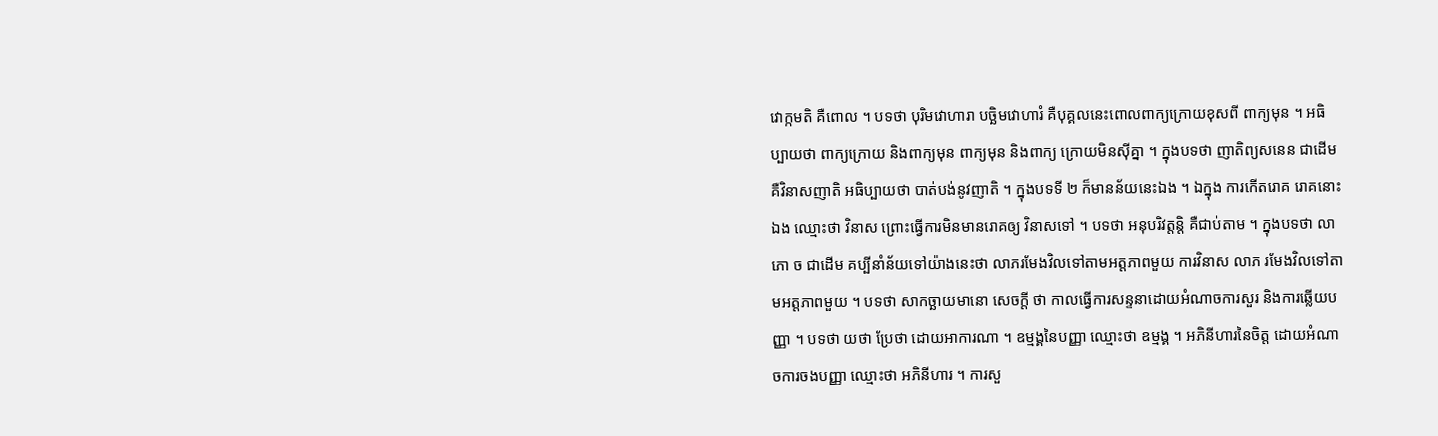វោក្កមតិ គឺពោល ។ បទថា បុរិមវោហារា បច្ឆិមវោហារំ គឺបុគ្គលនេះពោលពាក្យក្រោយខុសពី ពាក្យមុន ។ អធិប្បាយថា ពាក្យក្រោយ និងពាក្យមុន ពាក្យមុន និងពាក្យ ក្រោយមិនស៊ីគ្នា ។ ក្នុងបទថា ញាតិព្យសនេន ជាដើម គឺវិនាសញាតិ អធិប្បាយថា បាត់បង់នូវញាតិ ។ ក្នុងបទទី ២ ក៏មានន័យនេះឯង ។ ឯក្នុង ការកើតរោគ រោគនោះឯង ឈ្មោះថា វិនាស ព្រោះធ្វើការមិនមានរោគឲ្យ វិនាសទៅ ។ បទថា អនុបរិវត្តន្តិ គឺជាប់តាម ។ ក្នុងបទថា លាភោ ច ជាដើម គប្បីនាំន័យទៅយ៉ាងនេះថា លាភរមែងវិលទៅតាមអត្តភាពមួយ ការវិនាស លាភ រមែងវិលទៅតាមអត្តភាពមួយ ។ បទថា សាកច្ឆាយមានោ សេចក្តី ថា កាលធ្វើការសន្ទនាដោយអំណាចការសួរ និងការឆ្លើយបញ្ញា ។ បទថា យថា ប្រែថា ដោយអាការណា ។ ឧម្មង្គនៃបញ្ញា ឈ្មោះថា ឧម្មង្គ ។ អភិនីហារនៃចិត្ត ដោយអំណាចការចងបញ្ញា ឈ្មោះថា អភិនីហារ ។ ការសួ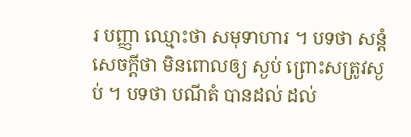រ បញ្ញា ឈ្មោះថា សមុទាហារ ។ បទថា សន្តំ សេចក្តីថា មិនពោលឲ្យ ស្ងប់ ព្រោះសត្រូវស្ងប់ ។ បទថា បណីតំ បានដល់ ដល់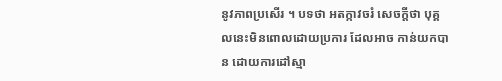នូវភាពប្រសើរ ។ បទថា អតក្កាវចរំ សេចក្តីថា បុគ្គលនេះមិនពោលដោយប្រការ ដែលអាច កាន់យកបាន ដោយការដៅស្មា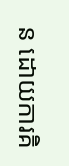ន ដោយការគិ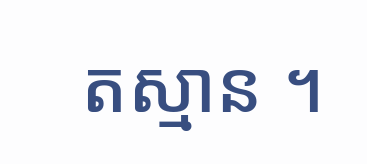តស្មាន ។